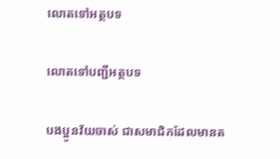លោតទៅអត្ថបទ

លោតទៅបញ្ជីអត្ថបទ

បងប្អូនវ័យចាស់ ជាសមាជិកដែលមានត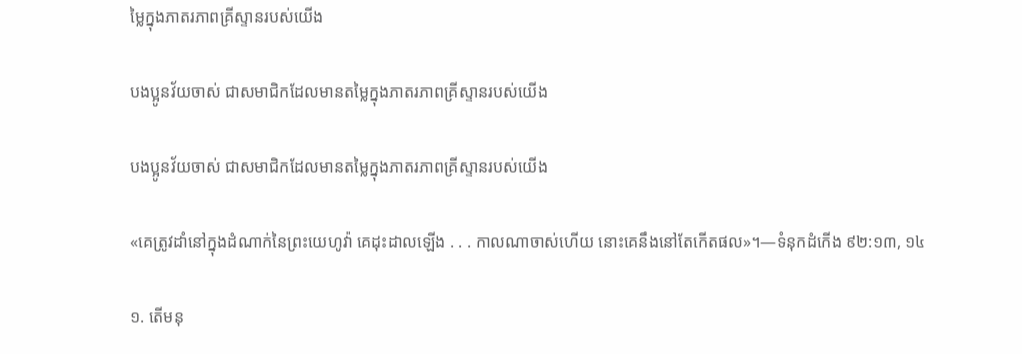ម្លៃក្នុងភាតរភាពគ្រីស្ទានរបស់យើង

បងប្អូនវ័យចាស់ ជាសមាជិកដែលមានតម្លៃក្នុងភាតរភាពគ្រីស្ទានរបស់យើង

បងប្អូនវ័យចាស់ ជាសមាជិកដែលមានតម្លៃក្នុងភាតរភាពគ្រីស្ទានរបស់យើង

«គេត្រូវដាំនៅក្នុងដំណាក់នៃព្រះយេហូវ៉ា គេដុះដាលឡើង . . . កាលណាចាស់ហើយ នោះគេនឹងនៅតែកើតផល»។—ទំនុកដំកើង ៩២:១៣, ១៤

១. តើមនុ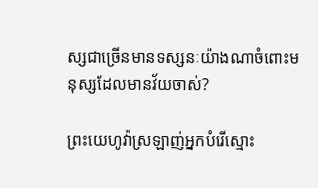ស្សជាច្រើនមានទស្សនៈយ៉ាងណាចំពោះមនុស្សដែលមានវ័យចាស់?

ព្រះយេហូវ៉ាស្រឡាញ់អ្នកបំរើស្មោះ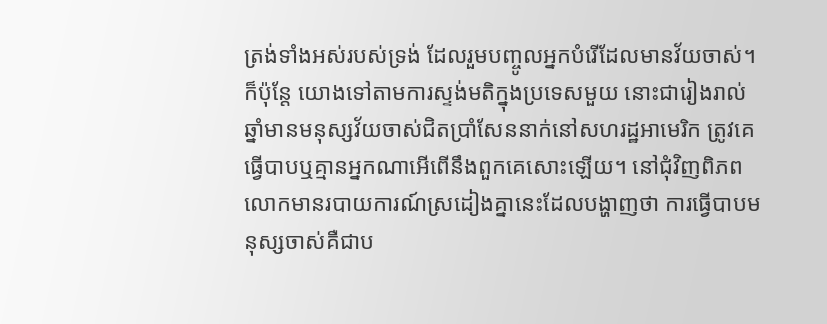ត្រង់ទាំងអស់របស់ទ្រង់ ដែលរួមបញ្ចូលអ្នកបំរើដែលមានវ័យចាស់។ ក៏ប៉ុន្តែ យោងទៅតាមការស្ទង់មតិក្នុងប្រទេសមួយ នោះជារៀងរាល់ឆ្នាំមានមនុស្សវ័យចាស់ជិតប្រាំសែននាក់នៅសហរដ្ឋអាមេរិក ត្រូវគេធ្វើបាបឬគ្មានអ្នកណាអើពើនឹងពួកគេសោះឡើយ។ នៅជុំវិញពិភពលោកមានរបាយការណ៍ស្រដៀងគ្នានេះដែលបង្ហាញថា ការធ្វើបាបមនុស្សចាស់គឺជាប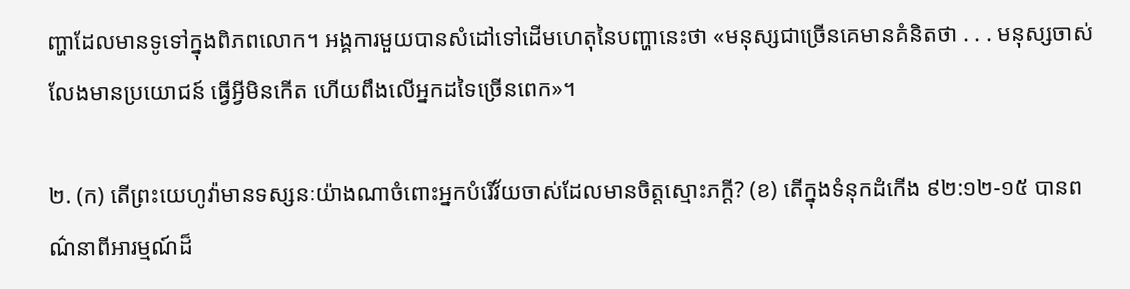ញ្ហាដែលមានទូទៅក្នុងពិភពលោក។ អង្គការមួយបានសំដៅទៅដើមហេតុនៃបញ្ហានេះថា «មនុស្សជាច្រើនគេមានគំនិតថា . . . មនុស្សចាស់លែងមានប្រយោជន៍ ធ្វើអ្វីមិនកើត ហើយពឹងលើអ្នកដទៃច្រើនពេក»។

២. (ក) តើព្រះយេហូវ៉ាមានទស្សនៈយ៉ាងណាចំពោះអ្នកបំរើវ័យចាស់ដែលមានចិត្តស្មោះភក្ដី? (ខ) តើក្នុងទំនុកដំកើង ៩២:១២-១៥ បានពណ៌នាពីអារម្មណ៍ដ៏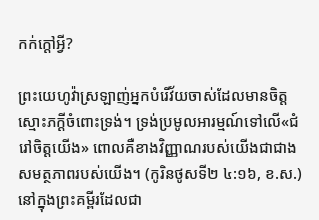កក់ក្ដៅអ្វី?

ព្រះយេហូវ៉ាស្រឡាញ់អ្នកបំរើវ័យចាស់ដែលមានចិត្តស្មោះភក្ដីចំពោះទ្រង់។ ទ្រង់ប្រមូលអារម្មណ៍ទៅលើ«ជំរៅចិត្តយើង» ពោលគឺខាងវិញ្ញាណរបស់យើងជាជាងសមត្ថភាពរបស់យើង។ (កូរិនថូសទី២ ៤:១៦, ខ.ស.) នៅក្នុងព្រះគម្ពីរដែលជា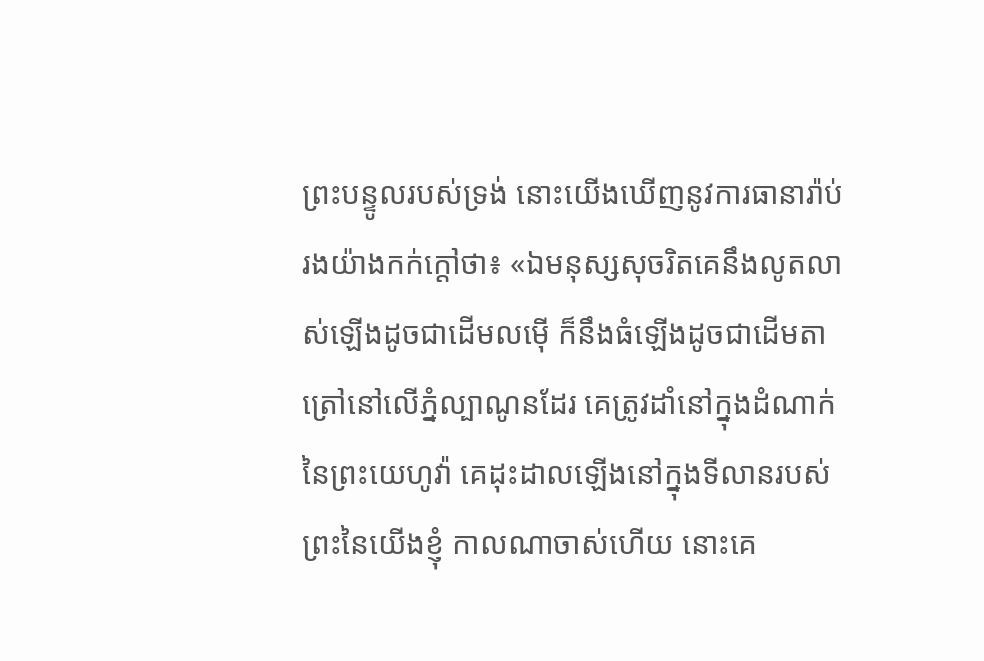ព្រះបន្ទូលរបស់ទ្រង់ នោះយើងឃើញនូវការធានារ៉ាប់រងយ៉ាងកក់ក្ដៅថា៖ «ឯមនុស្សសុចរិតគេនឹងលូតលាស់ឡើងដូចជាដើមលម៉ើ ក៏នឹងធំឡើងដូចជាដើមតាត្រៅនៅលើភ្នំល្បាណូនដែរ គេត្រូវដាំនៅក្នុងដំណាក់នៃព្រះយេហូវ៉ា គេដុះដាលឡើងនៅក្នុងទីលានរបស់ព្រះនៃយើងខ្ញុំ កាលណាចាស់ហើយ នោះគេ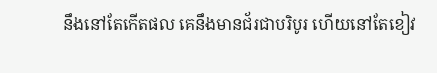នឹងនៅតែកើតផល គេនឹងមានជ័រជាបរិបូរ ហើយនៅតែខៀវ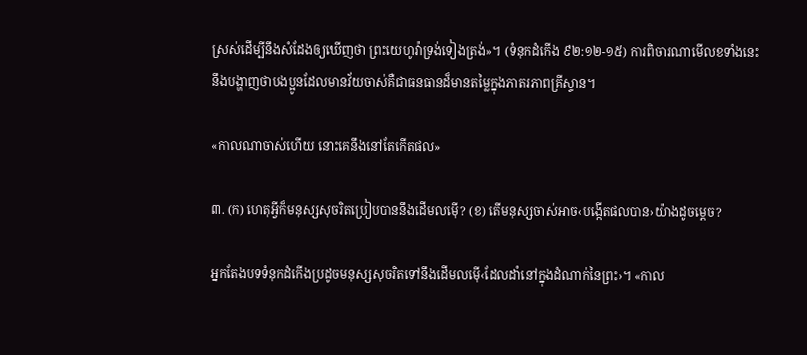ស្រស់ដើម្បីនឹងសំដែងឲ្យឃើញថា ព្រះយេហូវ៉ាទ្រង់ទៀងត្រង់»។ (ទំនុកដំកើង ៩២:១២-១៥) ការពិចារណាមើលខទាំងនេះនឹងបង្ហាញថាបងប្អូនដែលមានវ័យចាស់គឺជាធនធានដ៏មានតម្លៃក្នុងភាតរភាពគ្រីស្ទាន។

«កាលណាចាស់ហើយ នោះគេនឹងនៅតែកើតផល»

៣. (ក) ហេតុអ្វីក៏មនុស្សសុចរិតប្រៀបបាននឹងដើមលម៉ើ? (ខ) តើមនុស្សចាស់អាច‹បង្កើតផលបាន›យ៉ាងដូចម្ដេច?

អ្នកតែងបទទំនុកដំកើងប្រដូចមនុស្សសុចរិតទៅនឹងដើមលម៉ើ‹ដែលដាំនៅក្នុងដំណាក់នៃព្រះ›។ «កាល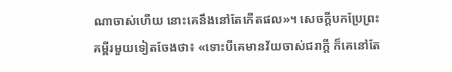ណាចាស់ហើយ នោះគេនឹងនៅតែកើតផល»។ សេចក្ដីបកប្រែព្រះគម្ពីរមួយទៀតចែងថា៖ «ទោះបីគេមានវ័យចាស់ជរាក្ដី ក៏គេនៅតែ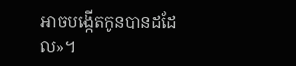អាចបង្កើតកូនបានដដែល»។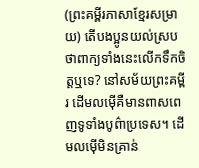(ព្រះគម្ពីរភាសាខ្មែរសម្រាយ) តើបងប្អូនយល់ស្របថាពាក្យទាំងនេះលើកទឹកចិត្តឬទេ? នៅសម័យព្រះគម្ពីរ ដើមលម៉ើគឺមានពាសពេញទូទាំងបូព៌ាប្រទេស។ ដើមលម៉ើមិនគ្រាន់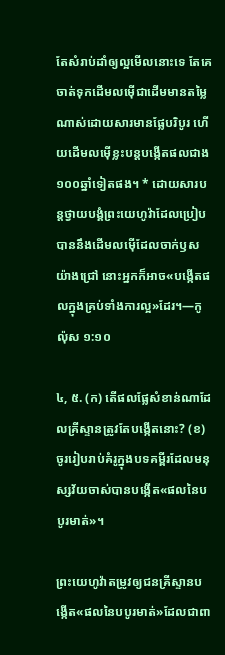តែសំរាប់ដាំឲ្យល្អមើលនោះទេ តែគេចាត់ទុកដើមលម៉ើជាដើមមានតម្លៃណាស់ដោយសារមានផ្លែបរិបូរ ហើយដើមលម៉ើខ្លះបន្តបង្កើតផលជាង១០០ឆ្នាំទៀតផង។ * ដោយសារបន្តថ្វាយបង្គំព្រះយេហូវ៉ាដែលប្រៀបបាននឹងដើមលម៉ើដែលចាក់ឫសយ៉ាងជ្រៅ នោះអ្នកក៏អាច«បង្កើតផលក្នុងគ្រប់ទាំងការល្អ»ដែរ។—កូល៉ុស ១:១០

៤, ៥. (ក) តើផលផ្លែសំខាន់ណាដែលគ្រីស្ទានត្រូវតែបង្កើតនោះ? (ខ) ចូររៀបរាប់គំរូក្នុងបទគម្ពីរដែលមនុស្សវ័យចាស់បានបង្កើត«ផលនៃបបូរមាត់»។

ព្រះយេហូវ៉ាតម្រូវឲ្យជនគ្រីស្ទានបង្កើត«ផលនៃបបូរមាត់»ដែលជាពា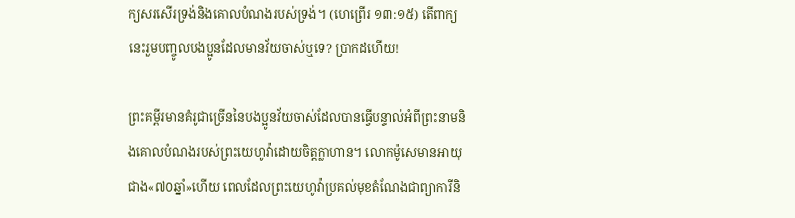ក្យសរសើរទ្រង់និងគោលបំណងរបស់ទ្រង់។ (ហេព្រើរ ១៣:១៥) តើពាក្យនេះរួមបញ្ចូលបងប្អូនដែលមានវ័យចាស់ឬទេ? ប្រាកដហើយ!

ព្រះគម្ពីរមានគំរូជាច្រើននៃបងប្អូនវ័យចាស់ដែលបានធ្វើបន្ទាល់អំពីព្រះនាមនិងគោលបំណងរបស់ព្រះយេហូវ៉ាដោយចិត្តក្លាហាន។ លោកម៉ូសេមានអាយុជាង«៧០ឆ្នាំ»ហើយ ពេលដែលព្រះយេហូវ៉ាប្រគល់មុខតំណែងជាព្យាការីនិ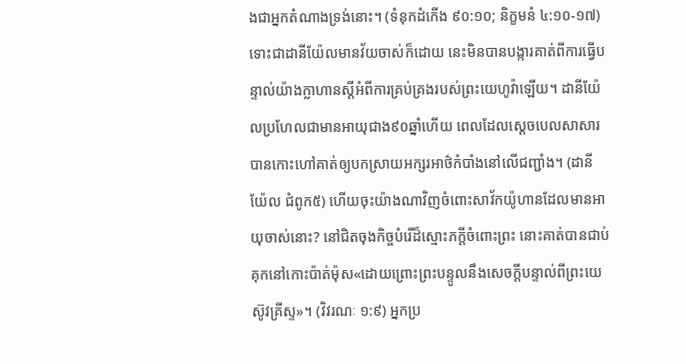ងជាអ្នកតំណាងទ្រង់នោះ។ (ទំនុកដំកើង ៩០:១០; និក្ខមនំ ៤:១០-១៧) ទោះជាដានីយ៉ែលមានវ័យចាស់ក៏ដោយ នេះមិនបានបង្ការគាត់ពីការធ្វើបន្ទាល់យ៉ាងក្លាហានស្តីអំពីការគ្រប់គ្រងរបស់ព្រះយេហូវ៉ាឡើយ។ ដានីយ៉ែលប្រហែលជាមានអាយុជាង៩០ឆ្នាំហើយ ពេលដែលស្តេចបេលសាសារបានកោះហៅគាត់ឲ្យបកស្រាយអក្សរអាថ៌កំបាំងនៅលើជញ្ជាំង។ (ដានីយ៉ែល ជំពូក៥) ហើយចុះយ៉ាងណាវិញចំពោះសាវ័កយ៉ូហានដែលមានអាយុចាស់នោះ? នៅជិតចុងកិច្ចបំរើដ៏ស្មោះភក្ដីចំពោះព្រះ នោះគាត់បានជាប់គុកនៅកោះប៉ាត់ម៉ុស«ដោយព្រោះព្រះបន្ទូលនឹងសេចក្ដីបន្ទាល់ពីព្រះយេស៊ូវគ្រីស្ទ»។ (វិវរណៈ ១:៩) អ្នកប្រ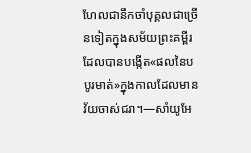ហែលជានឹកចាំបុគ្គលជាច្រើនទៀតក្នុងសម័យព្រះគម្ពីរដែលបានបង្កើត«ផលនៃបបូរមាត់»ក្នុងកាលដែលមានវ័យចាស់ជរា។—សាំយូអែ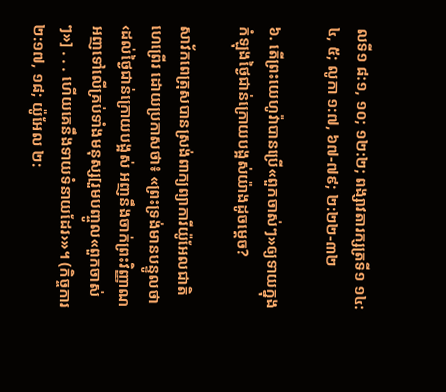លទី១ ៨:១, ១០; ១២:២; ពង្សាវតារក្សត្រទី១ ១៤:៤, ៥; លូកា ១:៧, ៦៧-៧៩; ២:២២-៣២

៦. តើព្រះយេហូវ៉ាបានប្រើ«ពួកចាស់ៗ»ឲ្យទាយក្នុងកំឡុងថ្ងៃជាន់ក្រោយបង្អស់យ៉ាងដូចម្ដេច?

សាវ័កពេត្រុសបានស្រង់ពាក្យព្យាការីយ៉ូអែលជាតិហេព្រើរ ដោយប្រកាសថា៖ «ព្រះទ្រង់មានបន្ទូលថា‹ដល់ថ្ងៃជាន់ក្រោយបង្អស់ អញនឹងចាក់ព្រះវិញ្ញាណអញទៅលើគ្រប់ទាំងមនុស្ស[រួមបញ្ចូល«ពួកចាស់ៗ»] . . . ហើយគេនឹងទាយទំនាយដែរ›»។ (កិច្ចការ ២:១៧, ១៨; យ៉ូអែល ២: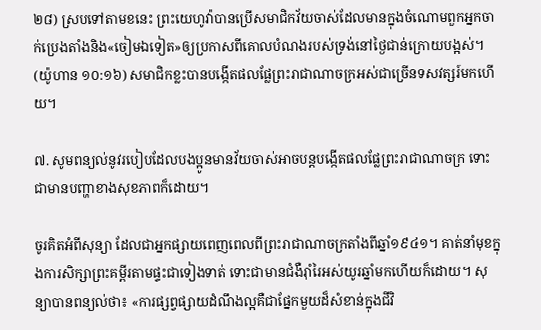២៨) ស្របទៅតាមខនេះ ព្រះយេហូវ៉ាបានប្រើសមាជិកវ័យចាស់ដែលមានក្នុងចំណោមពួកអ្នកចាក់ប្រេងតាំងនិង«ចៀមឯទៀត»ឲ្យប្រកាសពីគោលបំណងរបស់ទ្រង់នៅថ្ងៃជាន់ក្រោយបង្អស់។ (យ៉ូហាន ១០:១៦) សមាជិកខ្លះបានបង្កើតផលផ្លែព្រះរាជាណាចក្រអស់ជាច្រើនទសវត្សរ៍មកហើយ។

៧. សូមពន្យល់នូវរបៀបដែលបងប្អូនមានវ័យចាស់អាចបន្តបង្កើតផលផ្លែព្រះរាជាណាចក្រ ទោះជាមានបញ្ហាខាងសុខភាពក៏ដោយ។

ចូរគិតអំពីសុន្យា ដែលជាអ្នកផ្សាយពេញពេលពីព្រះរាជាណាចក្រតាំងពីឆ្នាំ១៩៤១។ គាត់នាំមុខក្នុងការសិក្សាព្រះគម្ពីរតាមផ្ទះជាទៀងទាត់ ទោះជាមានជំងឺរ៉ាំរៃអស់យូរឆ្នាំមកហើយក៏ដោយ។ សុន្យាបានពន្យល់ថា៖ «ការផ្សព្វផ្សាយដំណឹងល្អគឺជាផ្នែកមួយដ៏សំខាន់ក្នុងជីវិ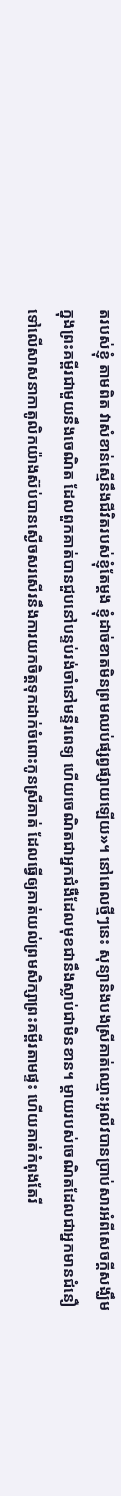តរបស់ខ្ញុំ តាមពិត វាសំខាន់ស្មើនឹងជីវិតរបស់ខ្ញុំតែម្ដង ខ្ញុំដាច់ខាតមិនព្រមឈប់ផ្សព្វផ្សាយឡើយ»។ នៅពេលថ្មីៗនេះ សុន្យានិងបងស្រីគាត់ឈ្មោះអូលីវបានប្រាប់សារអំពីសេចក្ដីសង្ឃឹមក្នុងព្រះគម្ពីរជាមួយនឹងចេណិត ដែលពួកគាត់បានជួបនៅបន្ទប់រង់ចាំនៅមន្ទីរពេទ្យ ហើយចេណិតជាអ្នកជំងឺដែលមុខជានឹងស្លាប់ជាមិនខាន។ ម្ដាយរបស់ចេណិតដែលជាអ្នកមានជំនឿទៅលើសាសនាកាតូលិកយ៉ាងស៊ប់បានស្ងើចសរសើរនឹងការយកចិត្តទុកដាក់ចំពោះកូនស្រីគាត់ ដែលធ្វើឲ្យគាត់យល់ព្រមសិក្សាព្រះគម្ពីរតាមផ្ទះ ហើយគាត់កំពុងតែរី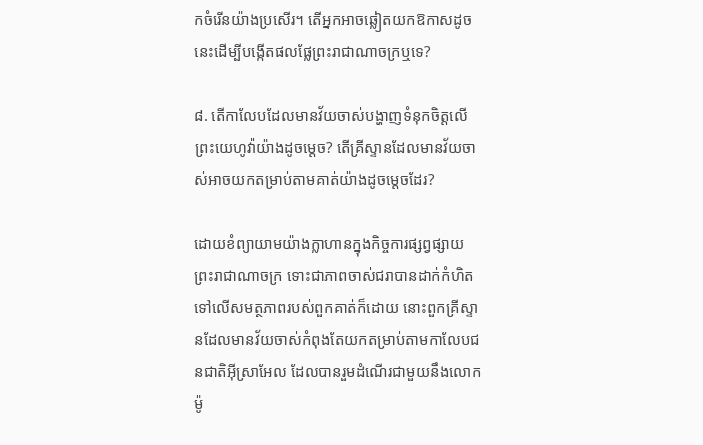កចំរើនយ៉ាងប្រសើរ។ តើអ្នកអាចឆ្លៀតយកឱកាសដូចនេះដើម្បីបង្កើតផលផ្លែព្រះរាជាណាចក្រឬទេ?

៨. តើកាលែបដែលមានវ័យចាស់បង្ហាញទំនុកចិត្តលើព្រះយេហូវ៉ាយ៉ាងដូចម្ដេច? តើគ្រីស្ទានដែលមានវ័យចាស់អាចយកតម្រាប់តាមគាត់យ៉ាងដូចម្ដេចដែរ?

ដោយខំព្យាយាមយ៉ាងក្លាហានក្នុងកិច្ចការផ្សព្វផ្សាយព្រះរាជាណាចក្រ ទោះជាភាពចាស់ជរាបានដាក់កំហិតទៅលើសមត្ថភាពរបស់ពួកគាត់ក៏ដោយ នោះពួកគ្រីស្ទានដែលមានវ័យចាស់កំពុងតែយកតម្រាប់តាមកាលែបជនជាតិអ៊ីស្រាអែល ដែលបានរួមដំណើរជាមួយនឹងលោកម៉ូ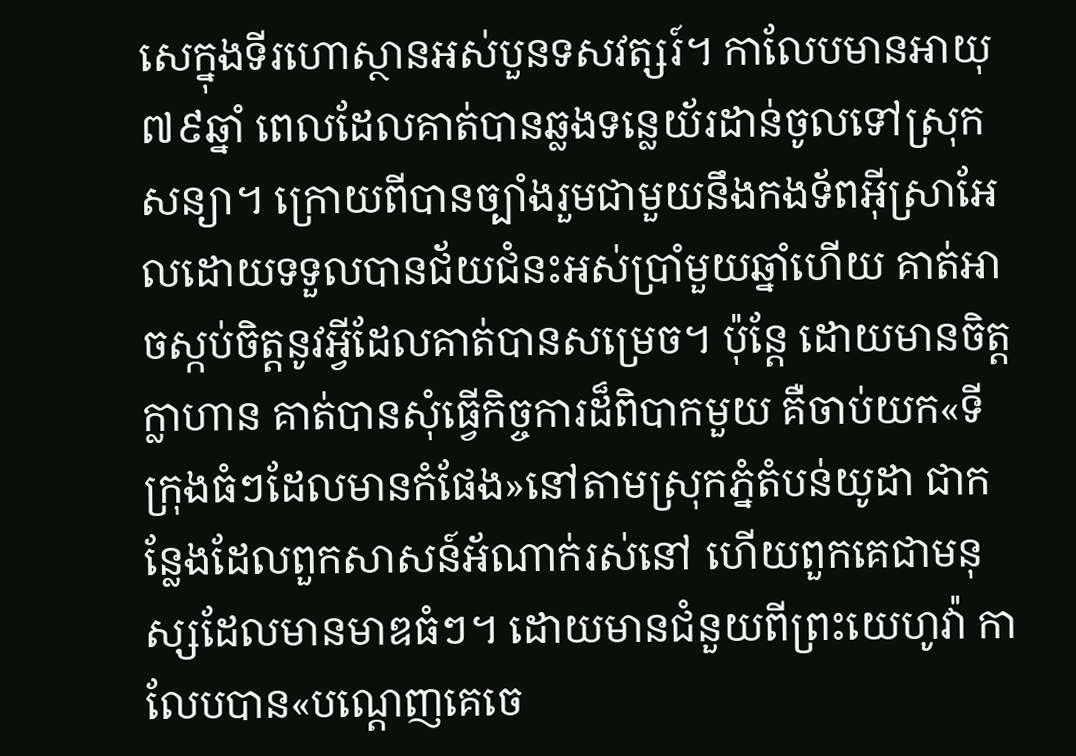សេក្នុងទីរហោស្ថានអស់បួនទសវត្សរ៍។ កាលែបមានអាយុ៧៩ឆ្នាំ ពេលដែលគាត់បានឆ្លងទន្លេយ័រដាន់ចូលទៅស្រុកសន្យា។ ក្រោយពីបានច្បាំងរួមជាមួយនឹងកងទ័ពអ៊ីស្រាអែលដោយទទួលបានជ័យជំនះអស់ប្រាំមួយឆ្នាំហើយ គាត់អាចស្កប់ចិត្តនូវអ្វីដែលគាត់បានសម្រេច។ ប៉ុន្តែ ដោយមានចិត្តក្លាហាន គាត់បានសុំធ្វើកិច្ចការដ៏ពិបាកមួយ គឺចាប់យក«ទីក្រុងធំៗដែលមានកំផែង»នៅតាមស្រុកភ្នំតំបន់យូដា ជាកន្លែងដែលពួកសាសន៍អ័ណាក់រស់នៅ ហើយពួកគេជាមនុស្សដែលមានមាឌធំៗ។ ដោយមានជំនួយពីព្រះយេហូវ៉ា កាលែបបាន«បណ្ដេញគេចេ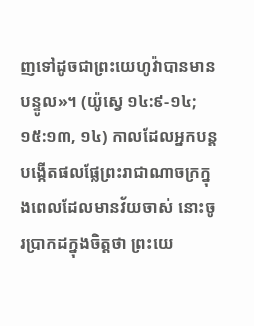ញទៅដូចជាព្រះយេហូវ៉ាបានមានបន្ទូល»។ (យ៉ូស្វេ ១៤:៩-១៤; ១៥:១៣, ១៤) កាលដែលអ្នកបន្តបង្កើតផលផ្លែព្រះរាជាណាចក្រក្នុងពេលដែលមានវ័យចាស់ នោះចូរប្រាកដក្នុងចិត្តថា ព្រះយេ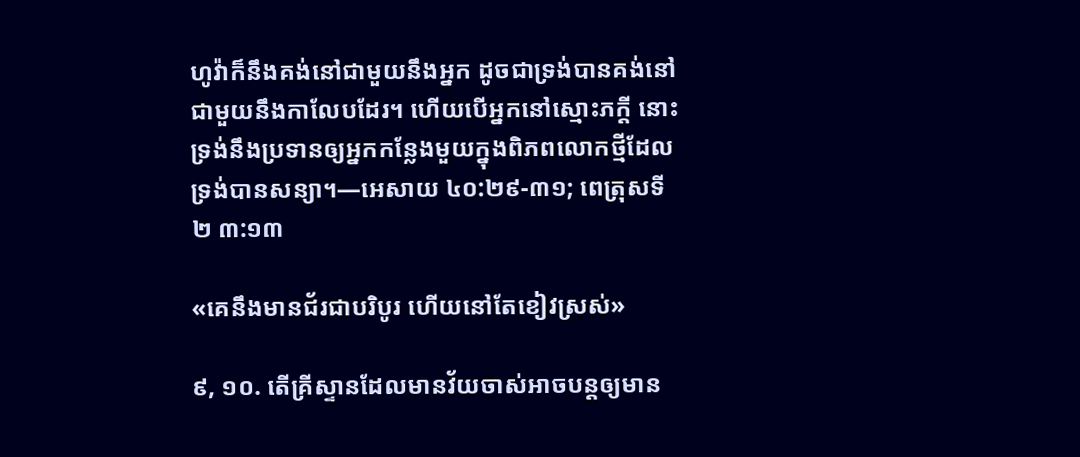ហូវ៉ាក៏នឹងគង់នៅជាមួយនឹងអ្នក ដូចជាទ្រង់បានគង់នៅជាមួយនឹងកាលែបដែរ។ ហើយបើអ្នកនៅស្មោះភក្ដី នោះទ្រង់នឹងប្រទានឲ្យអ្នកកន្លែងមួយក្នុងពិភពលោកថ្មីដែលទ្រង់បានសន្យា។—អេសាយ ៤០:២៩-៣១; ពេត្រុសទី២ ៣:១៣

«គេនឹងមានជ័រជាបរិបូរ ហើយនៅតែខៀវស្រស់»

៩, ១០. តើគ្រីស្ទានដែលមានវ័យចាស់អាចបន្តឲ្យមាន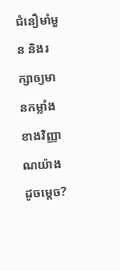ជំនឿមាំមួន និងរក្សាឲ្យមានកម្លាំងខាងវិញ្ញាណយ៉ាងដូចម្ដេច?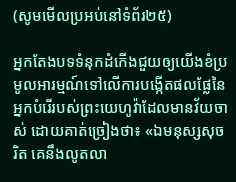(សូមមើលប្រអប់នៅទំព័រ២៥)

អ្នកតែងបទទំនុកដំកើងជួយឲ្យយើងខំប្រមូលអារម្មណ៍ទៅលើការបង្កើតផលផ្លែនៃអ្នកបំរើរបស់ព្រះយេហូវ៉ាដែលមានវ័យចាស់ ដោយគាត់ច្រៀងថា៖ «ឯមនុស្សសុចរិត គេនឹងលូតលា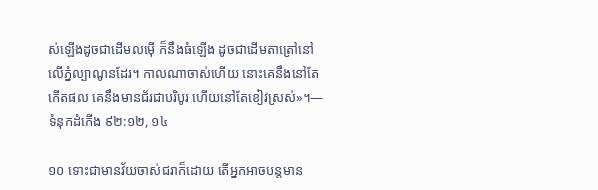ស់ឡើងដូចជាដើមលម៉ើ ក៏នឹងធំឡើង ដូចជាដើមតាត្រៅនៅលើភ្នំល្បាណូនដែរ។ កាលណាចាស់ហើយ នោះគេនឹងនៅតែកើតផល គេនឹងមានជ័រជាបរិបូរ ហើយនៅតែខៀវស្រស់»។—ទំនុកដំកើង ៩២:១២, ១៤

១០ ទោះជាមានវ័យចាស់ជរាក៏ដោយ តើអ្នកអាចបន្តមាន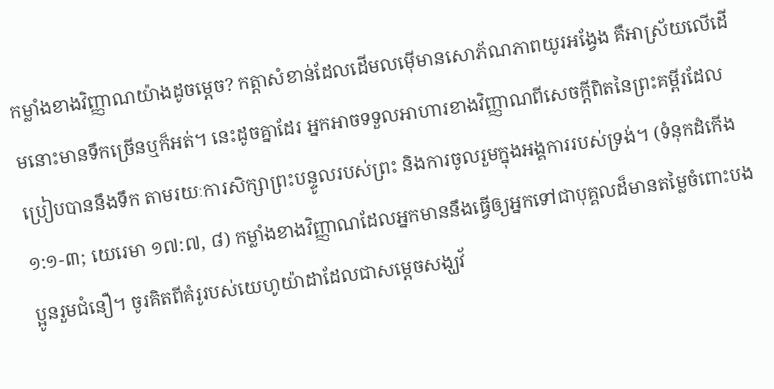កម្លាំងខាងវិញ្ញាណយ៉ាងដូចម្ដេច? កត្ដាសំខាន់ដែលដើមលម៉ើមានសោភ័ណភាពយូរអង្វែង គឺអាស្រ័យលើដើមនោះមានទឹកច្រើនឬក៏អត់។ នេះដូចគ្នាដែរ អ្នកអាចទទួលអាហារខាងវិញ្ញាណពីសេចក្ដីពិតនៃព្រះគម្ពីរដែលប្រៀបបាននឹងទឹក តាមរយៈការសិក្សាព្រះបន្ទូលរបស់ព្រះ និងការចូលរួមក្នុងអង្គការរបស់ទ្រង់។ (ទំនុកដំកើង ១:១-៣; យេរេមា ១៧:៧, ៨) កម្លាំងខាងវិញ្ញាណដែលអ្នកមាននឹងធ្វើឲ្យអ្នកទៅជាបុគ្គលដ៏មានតម្លៃចំពោះបងប្អូនរួមជំនឿ។ ចូរគិតពីគំរូរបស់យេហូយ៉ាដាដែលជាសម្ដេចសង្ឃវ័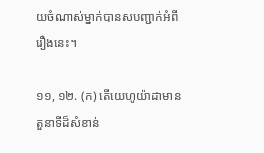យចំណាស់ម្នាក់បានសបញ្ជាក់អំពីរឿងនេះ។

១១, ១២. (ក) តើយេហូយ៉ាដាមានតួនាទីដ៏សំខាន់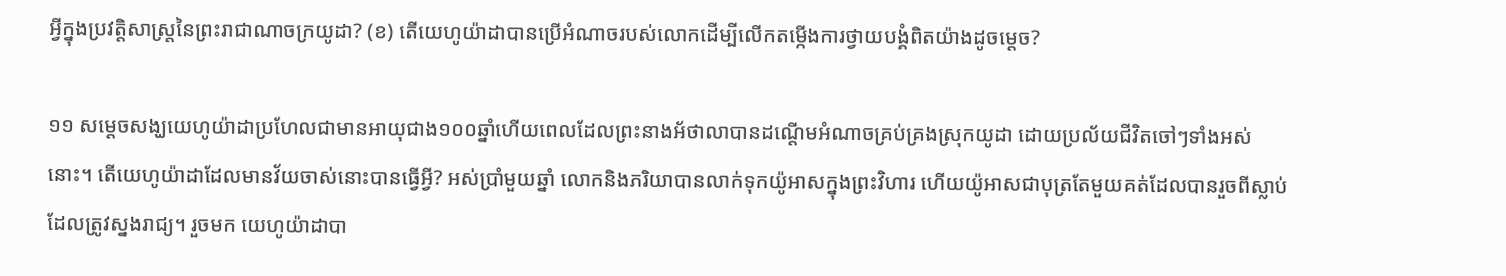អ្វីក្នុងប្រវត្ដិសាស្ត្រនៃព្រះរាជាណាចក្រយូដា? (ខ) តើយេហូយ៉ាដាបានប្រើអំណាចរបស់លោកដើម្បីលើកតម្កើងការថ្វាយបង្គំពិតយ៉ាងដូចម្ដេច?

១១ សម្ដេចសង្ឃយេហូយ៉ាដាប្រហែលជាមានអាយុជាង១០០ឆ្នាំហើយពេលដែលព្រះនាងអ័ថាលាបានដណ្ដើមអំណាចគ្រប់គ្រងស្រុកយូដា ដោយប្រល័យជីវិតចៅៗទាំងអស់នោះ។ តើយេហូយ៉ាដាដែលមានវ័យចាស់នោះបានធ្វើអ្វី? អស់ប្រាំមួយឆ្នាំ លោកនិងភរិយាបានលាក់ទុកយ៉ូអាសក្នុងព្រះវិហារ ហើយយ៉ូអាសជាបុត្រតែមួយគត់ដែលបានរួចពីស្លាប់ដែលត្រូវស្នងរាជ្យ។ រួចមក យេហូយ៉ាដាបា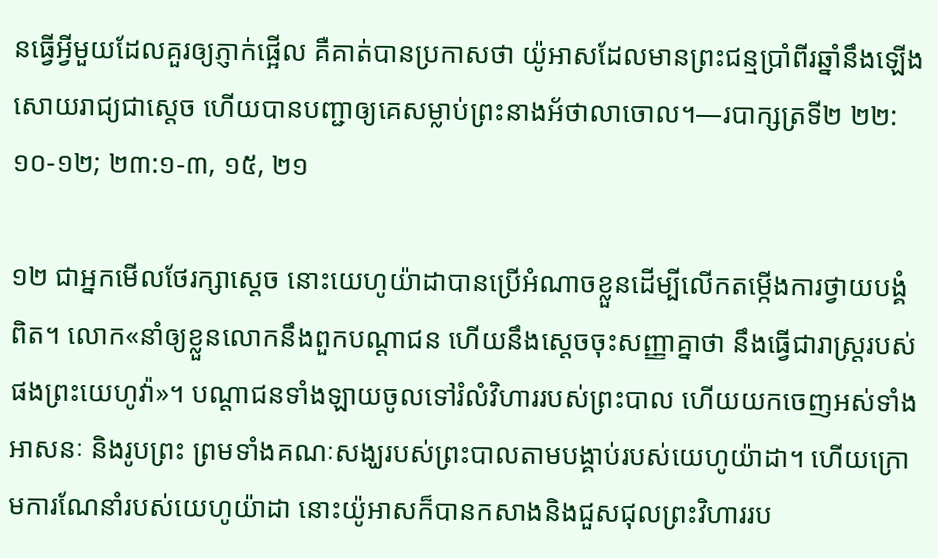នធ្វើអ្វីមួយដែលគួរឲ្យភ្ញាក់ផ្អើល គឺគាត់បានប្រកាសថា យ៉ូអាសដែលមានព្រះជន្មប្រាំពីរឆ្នាំនឹងឡើងសោយរាជ្យជាស្តេច ហើយបានបញ្ជាឲ្យគេសម្លាប់ព្រះនាងអ័ថាលាចោល។—របាក្សត្រទី២ ២២:១០-១២; ២៣:១-៣, ១៥, ២១

១២ ជាអ្នកមើលថែរក្សាស្តេច នោះយេហូយ៉ាដាបានប្រើអំណាចខ្លួនដើម្បីលើកតម្កើងការថ្វាយបង្គំពិត។ លោក«នាំឲ្យខ្លួនលោកនឹងពួកបណ្ដាជន ហើយនឹងស្តេចចុះសញ្ញាគ្នាថា នឹងធ្វើជារាស្ត្ររបស់ផងព្រះយេហូវ៉ា»។ បណ្ដាជនទាំងឡាយចូលទៅរំលំវិហាររបស់ព្រះបាល ហើយយកចេញអស់ទាំងអាសនៈ និងរូបព្រះ ព្រមទាំងគណៈសង្ឃរបស់ព្រះបាលតាមបង្គាប់របស់យេហូយ៉ាដា។ ហើយក្រោមការណែនាំរបស់យេហូយ៉ាដា នោះយ៉ូអាសក៏បានកសាងនិងជួសជុលព្រះវិហាររប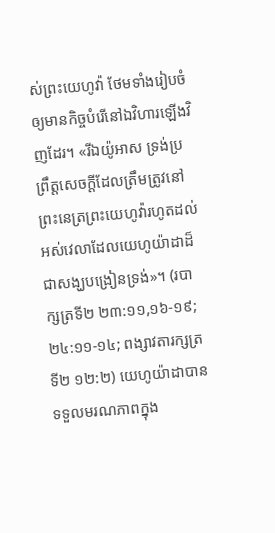ស់ព្រះយេហូវ៉ា ថែមទាំងរៀបចំឲ្យមានកិច្ចបំរើនៅឯវិហារឡើងវិញដែរ។ «រីឯយ៉ូអាស ទ្រង់ប្រព្រឹត្តសេចក្ដីដែលត្រឹមត្រូវនៅព្រះនេត្រព្រះយេហូវ៉ារហូតដល់អស់វេលាដែលយេហូយ៉ាដាដ៏ជាសង្ឃបង្រៀនទ្រង់»។ (របាក្សត្រទី២ ២៣:១១,១៦-១៩; ២៤:១១-១៤; ពង្សាវតារក្សត្រទី២ ១២:២) យេហូយ៉ាដាបានទទួលមរណភាពក្នុង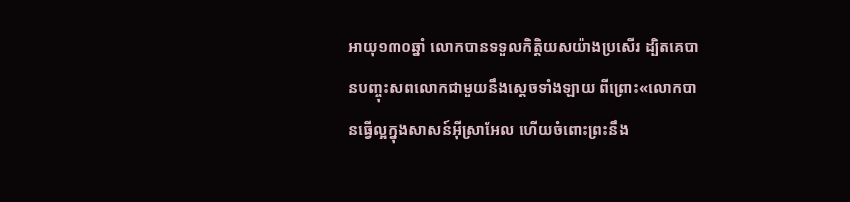អាយុ១៣០ឆ្នាំ លោកបានទទួលកិត្ដិយសយ៉ាងប្រសើរ ដ្បិតគេបានបញ្ចុះសពលោកជាមួយនឹងស្តេចទាំងឡាយ ពីព្រោះ«លោកបានធ្វើល្អក្នុងសាសន៍អ៊ីស្រាអែល ហើយចំពោះព្រះនឹង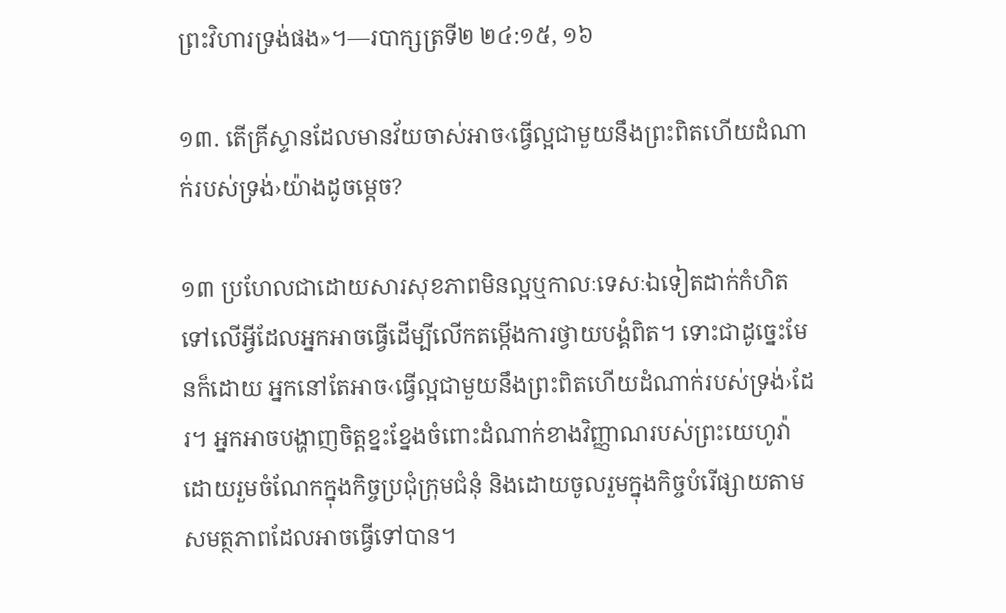ព្រះវិហារទ្រង់ផង»។—របាក្សត្រទី២ ២៤:១៥, ១៦

១៣. តើគ្រីស្ទានដែលមានវ័យចាស់អាច‹ធ្វើល្អជាមួយនឹងព្រះពិតហើយដំណាក់របស់ទ្រង់›យ៉ាងដូចម្ដេច?

១៣ ប្រហែលជាដោយសារសុខភាពមិនល្អឬកាលៈទេសៈឯទៀតដាក់កំហិតទៅលើអ្វីដែលអ្នកអាចធ្វើដើម្បីលើកតម្កើងការថ្វាយបង្គំពិត។ ទោះជាដូច្នេះមែនក៏ដោយ អ្នកនៅតែអាច‹ធ្វើល្អជាមួយនឹងព្រះពិតហើយដំណាក់របស់ទ្រង់›ដែរ។ អ្នកអាចបង្ហាញចិត្តខ្នះខ្នែងចំពោះដំណាក់ខាងវិញ្ញាណរបស់ព្រះយេហូវ៉ា ដោយរួមចំណែកក្នុងកិច្ចប្រជុំក្រុមជំនុំ និងដោយចូលរួមក្នុងកិច្ចបំរើផ្សាយតាមសមត្ថភាពដែលអាចធ្វើទៅបាន។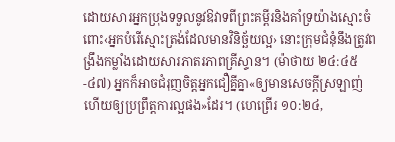ដោយសារអ្នកប្រុងទទួលនូវឱវាទពីព្រះគម្ពីរនិងគាំទ្រយ៉ាងស្មោះចំពោះ‹អ្នកបំរើស្មោះត្រង់ដែលមានវិនិច្ឆ័យល្អ› នោះក្រុមជំនុំនឹងត្រូវពង្រឹងកម្លាំងដោយសារភាតរភាពគ្រីស្ទាន។ (ម៉ាថាយ ២៤:៤៥-៤៧) អ្នកក៏អាចជំរុញចិត្តអ្នកជឿគ្នីគ្នា«ឲ្យមានសេចក្ដីស្រឡាញ់ ហើយឲ្យប្រព្រឹត្តការល្អផង»ដែរ។ (ហេព្រើរ ១០:២៤,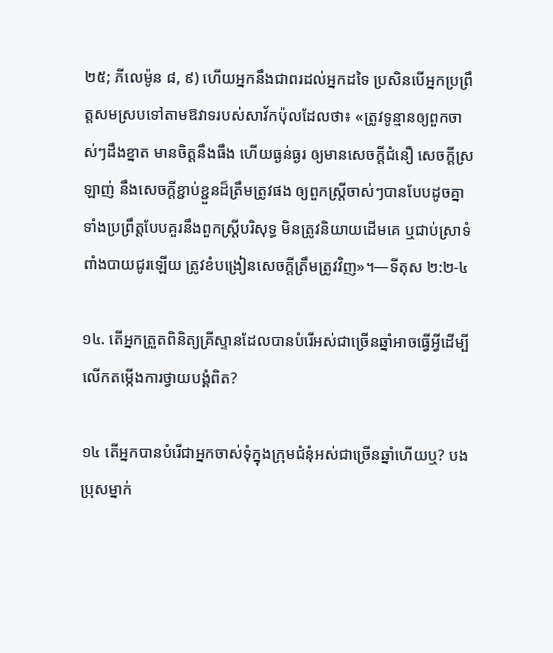២៥; ភីលេម៉ូន ៨, ៩) ហើយអ្នកនឹងជាពរដល់អ្នកដទៃ ប្រសិនបើអ្នកប្រព្រឹត្តសមស្របទៅតាមឱវាទរបស់សាវ័កប៉ុលដែលថា៖ «ត្រូវទូន្មានឲ្យពួកចាស់ៗដឹងខ្នាត មានចិត្តនឹងធឹង ហើយធ្ងន់ធ្ងរ ឲ្យមានសេចក្ដីជំនឿ សេចក្ដីស្រឡាញ់ នឹងសេចក្ដីខ្ជាប់ខ្ជួនដ៏ត្រឹមត្រូវផង ឲ្យពួកស្ត្រីចាស់ៗបានបែបដូចគ្នា ទាំងប្រព្រឹត្តបែបគួរនឹងពួកស្ត្រីបរិសុទ្ធ មិនត្រូវនិយាយដើមគេ ឬជាប់ស្រាទំពាំងបាយជូរឡើយ ត្រូវខំបង្រៀនសេចក្ដីត្រឹមត្រូវវិញ»។—ទីតុស ២:២-៤

១៤. តើអ្នកត្រួតពិនិត្យគ្រីស្ទានដែលបានបំរើអស់ជាច្រើនឆ្នាំអាចធ្វើអ្វីដើម្បីលើកតម្កើងការថ្វាយបង្គំពិត?

១៤ តើអ្នកបានបំរើជាអ្នកចាស់ទុំក្នុងក្រុមជំនុំអស់ជាច្រើនឆ្នាំហើយឬ? បងប្រុសម្នាក់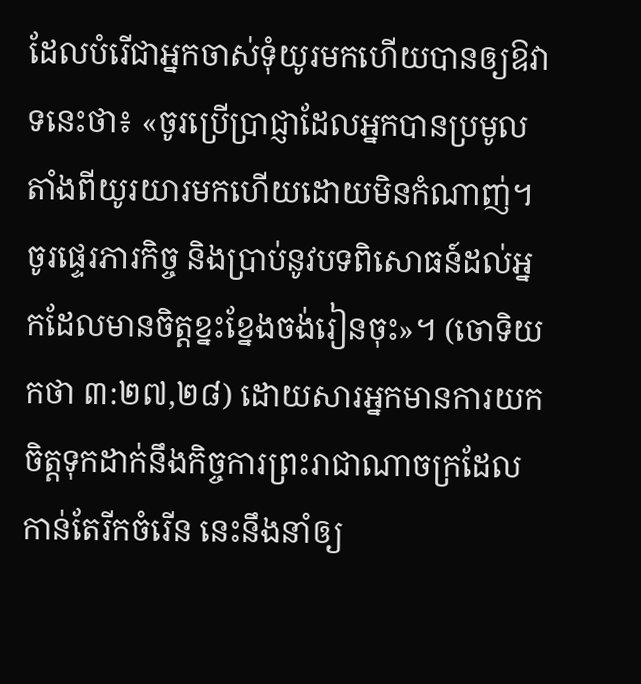ដែលបំរើជាអ្នកចាស់ទុំយូរមកហើយបានឲ្យឱវាទនេះថា៖ «ចូរប្រើប្រាជ្ញាដែលអ្នកបានប្រមូលតាំងពីយូរយារមកហើយដោយមិនកំណាញ់។ ចូរផ្ទេរភារកិច្ច និងប្រាប់នូវបទពិសោធន៍ដល់អ្នកដែលមានចិត្តខ្នះខ្នែងចង់រៀនចុះ»។ (ចោទិយកថា ៣:២៧,២៨) ដោយសារអ្នកមានការយកចិត្តទុកដាក់នឹងកិច្ចការព្រះរាជាណាចក្រដែលកាន់តែរីកចំរើន នេះនឹងនាំឲ្យ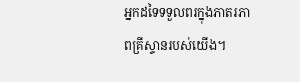អ្នកដទៃទទួលពរក្នុងភាតរភាពគ្រីស្ទានរបស់យើង។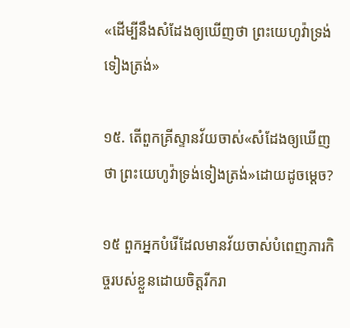«ដើម្បីនឹងសំដែងឲ្យឃើញថា ព្រះយេហូវ៉ាទ្រង់ទៀងត្រង់»

១៥. តើពួកគ្រីស្ទានវ័យចាស់«សំដែងឲ្យឃើញថា ព្រះយេហូវ៉ាទ្រង់ទៀងត្រង់»ដោយដូចម្ដេច?

១៥ ពួកអ្នកបំរើដែលមានវ័យចាស់បំពេញភារកិច្ចរបស់ខ្លួនដោយចិត្តរីករា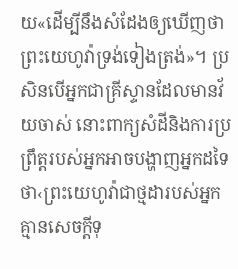យ«ដើម្បីនឹងសំដែងឲ្យឃើញថា ព្រះយេហូវ៉ាទ្រង់ទៀងត្រង់»។ ប្រសិនបើអ្នកជាគ្រីស្ទានដែលមានវ័យចាស់ នោះពាក្យសំដីនិងការប្រព្រឹត្តរបស់អ្នកអាចបង្ហាញអ្នកដទៃថា‹ព្រះយេហូវ៉ាជាថ្មដារបស់អ្នក គ្មានសេចក្ដីទុ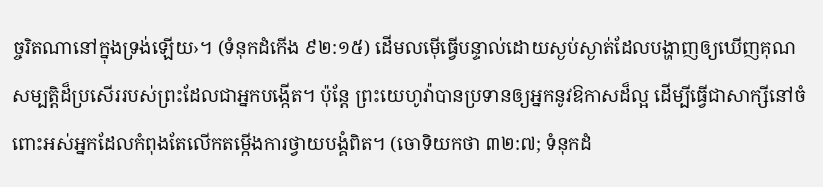ច្ចរិតណានៅក្នុងទ្រង់ឡើយ›។ (ទំនុកដំកើង ៩២:១៥) ដើមលម៉ើធ្វើបន្ទាល់ដោយស្ងប់ស្ងាត់ដែលបង្ហាញឲ្យឃើញគុណសម្បត្ដិដ៏ប្រសើររបស់ព្រះដែលជាអ្នកបង្កើត។ ប៉ុន្តែ ព្រះយេហូវ៉ាបានប្រទានឲ្យអ្នកនូវឱកាសដ៏ល្អ ដើម្បីធ្វើជាសាក្សីនៅចំពោះអស់អ្នកដែលកំពុងតែលើកតម្កើងការថ្វាយបង្គំពិត។ (ចោទិយកថា ៣២:៧; ទំនុកដំ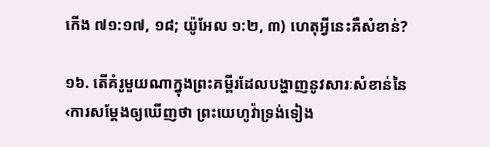កើង ៧១:១៧, ១៨; យ៉ូអែល ១:២, ៣) ហេតុអ្វីនេះគឺសំខាន់?

១៦. តើគំរូមួយណាក្នុងព្រះគម្ពីរដែលបង្ហាញនូវសារៈសំខាន់នៃ‹ការសម្ដែងឲ្យឃើញថា ព្រះយេហូវ៉ាទ្រង់ទៀង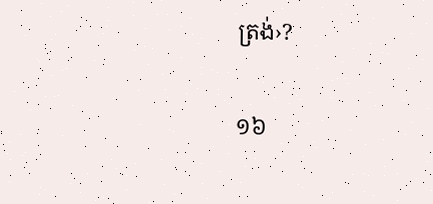ត្រង់›?

១៦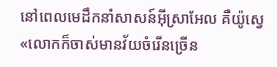នៅពេលមេដឹកនាំសាសន៍អ៊ីស្រាអែល គឺយ៉ូស្វេ«លោកក៏ចាស់មានវ័យចំរើនច្រើន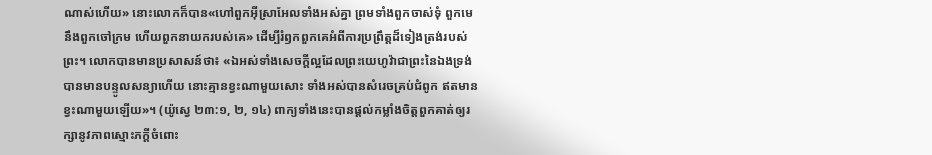ណាស់ហើយ» នោះលោកក៏បាន«ហៅពួកអ៊ីស្រាអែលទាំងអស់គ្នា ព្រមទាំងពួកចាស់ទុំ ពួកមេនឹងពួកចៅក្រម ហើយពួកនាយករបស់គេ» ដើម្បីរំឭកពួកគេអំពីការប្រព្រឹត្តដ៏ទៀងត្រង់របស់ព្រះ។ លោកបានមានប្រសាសន៍ថា៖ «ឯអស់ទាំងសេចក្ដីល្អដែលព្រះយេហូវ៉ាជាព្រះនៃឯងទ្រង់បានមានបន្ទូលសន្យាហើយ នោះគ្មានខ្វះណាមួយសោះ ទាំងអស់បានសំរេចគ្រប់ជំពូក ឥតមានខ្វះណាមួយឡើយ»។ (យ៉ូស្វេ ២៣:១, ២, ១៤) ពាក្យទាំងនេះបានផ្ដល់កម្លាំងចិត្តពួកគាត់ឲ្យរក្សានូវភាពស្មោះភក្ដីចំពោះ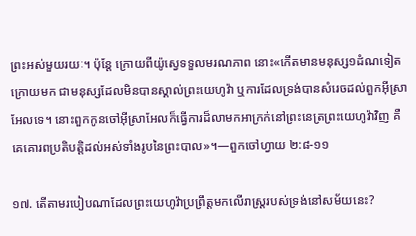ព្រះអស់មួយរយៈ។ ប៉ុន្តែ ក្រោយពីយ៉ូស្វេទទួលមរណភាព នោះ«កើតមានមនុស្ស១ដំណទៀតក្រោយមក ជាមនុស្សដែលមិនបានស្គាល់ព្រះយេហូវ៉ា ឬការដែលទ្រង់បានសំរេចដល់ពួកអ៊ីស្រាអែលទេ។ នោះពួកកូនចៅអ៊ីស្រាអែលក៏ធ្វើការដ៏លាមកអាក្រក់នៅព្រះនេត្រព្រះយេហូវ៉ាវិញ គឺគេគោរពប្រតិបត្ដិដល់អស់ទាំងរូបនៃព្រះបាល»។—ពួកចៅហ្វាយ ២:៨-១១

១៧. តើតាមរបៀបណាដែលព្រះយេហូវ៉ាប្រព្រឹត្តមកលើរាស្ត្ររបស់ទ្រង់នៅសម័យនេះ?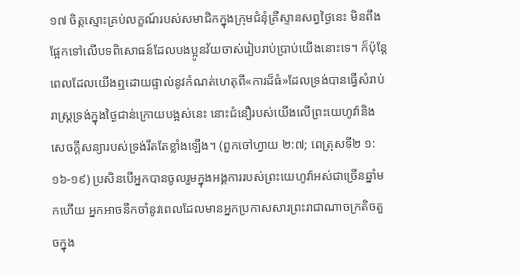១៧ ចិត្តស្មោះគ្រប់លក្ខណ៍របស់សមាជិកក្នុងក្រុមជំនុំគ្រីស្ទានសព្វថ្ងៃនេះ មិនពឹងផ្អែកទៅលើបទពិសោធន៍ដែលបងប្អូនវ័យចាស់រៀបរាប់ប្រាប់យើងនោះទេ។ ក៏ប៉ុន្តែ ពេលដែលយើងឮដោយផ្ទាល់នូវកំណត់ហេតុពី«ការដ៏ធំ»ដែលទ្រង់បានធ្វើសំរាប់រាស្ត្រទ្រង់ក្នុងថ្ងៃជាន់ក្រោយបង្អស់នេះ នោះជំនឿរបស់យើងលើព្រះយេហូវ៉ានិងសេចក្ដីសន្យារបស់ទ្រង់រឹតតែខ្លាំងឡើង។ (ពួកចៅហ្វាយ ២:៧; ពេត្រុសទី២ ១:១៦-១៩) ប្រសិនបើអ្នកបានចូលរួមក្នុងអង្គការរបស់ព្រះយេហូវ៉ាអស់ជាច្រើនឆ្នាំមកហើយ អ្នកអាចនឹកចាំនូវពេលដែលមានអ្នកប្រកាសសារព្រះរាជាណាចក្រតិចតួចក្នុង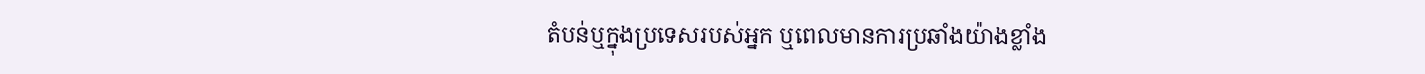តំបន់ឬក្នុងប្រទេសរបស់អ្នក ឬពេលមានការប្រឆាំងយ៉ាងខ្លាំង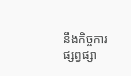នឹងកិច្ចការផ្សព្វផ្សា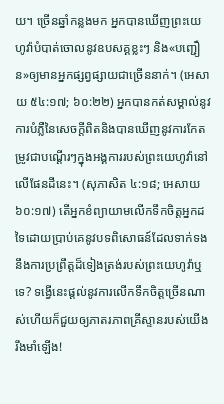យ។ ច្រើនឆ្នាំកន្លងមក អ្នកបានឃើញព្រះយេហូវ៉ាបំបាត់ចោលនូវឧបសគ្គខ្លះៗ និង«បញ្ជឿន»ឲ្យមានអ្នកផ្សព្វផ្សាយជាច្រើននាក់។ (អេសាយ ៥៤:១៧; ៦០:២២) អ្នកបានកត់សម្គាល់នូវការបំភ្លឺនៃសេចក្ដីពិតនិងបានឃើញនូវការកែតម្រូវជាបណ្ដើរៗក្នុងអង្គការរបស់ព្រះយេហូវ៉ានៅលើផែនដីនេះ។ (សុភាសិត ៤:១៨; អេសាយ ៦០:១៧) តើអ្នកខំព្យាយាមលើកទឹកចិត្តអ្នកដទៃដោយប្រាប់គេនូវបទពិសោធន៍ដែលទាក់ទងនឹងការប្រព្រឹត្តដ៏ទៀងត្រង់របស់ព្រះយេហូវ៉ាឬទេ? ទង្វើនេះផ្ដល់នូវការលើកទឹកចិត្តច្រើនណាស់ហើយក៏ជួយឲ្យភាតរភាពគ្រីស្ទានរបស់យើងរឹងមាំឡើង!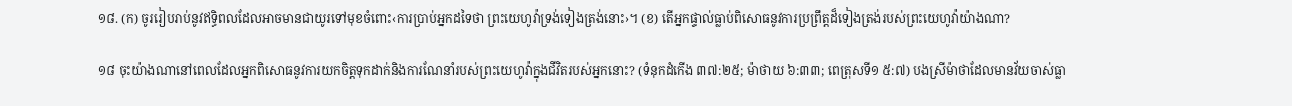១៨. (ក) ចូររៀបរាប់នូវឥទ្ធិពលដែលអាចមានជាយូរទៅមុខចំពោះ‹ការប្រាប់អ្នកដទៃថា ព្រះយេហូវ៉ាទ្រង់ទៀងត្រង់នោះ›។ (ខ) តើអ្នកផ្ទាល់ធ្លាប់ពិសោធនូវការប្រព្រឹត្តដ៏ទៀងត្រង់របស់ព្រះយេហូវ៉ាយ៉ាងណា?

១៨ ចុះយ៉ាងណានៅពេលដែលអ្នកពិសោធនូវការយកចិត្តទុកដាក់និងការណែនាំរបស់ព្រះយេហូវ៉ាក្នុងជីវិតរបស់អ្នកនោះ? (ទំនុកដំកើង ៣៧:២៥; ម៉ាថាយ ៦:៣៣; ពេត្រុសទី១ ៥:៧) បងស្រីម៉ាថាដែលមានវ័យចាស់ធ្លា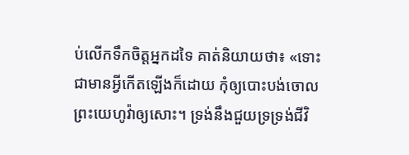ប់លើកទឹកចិត្តអ្នកដទៃ គាត់និយាយថា៖ «ទោះជាមានអ្វីកើតឡើងក៏ដោយ កុំឲ្យបោះបង់ចោលព្រះយេហូវ៉ាឲ្យសោះ។ ទ្រង់នឹងជួយទ្រទ្រង់ជីវិ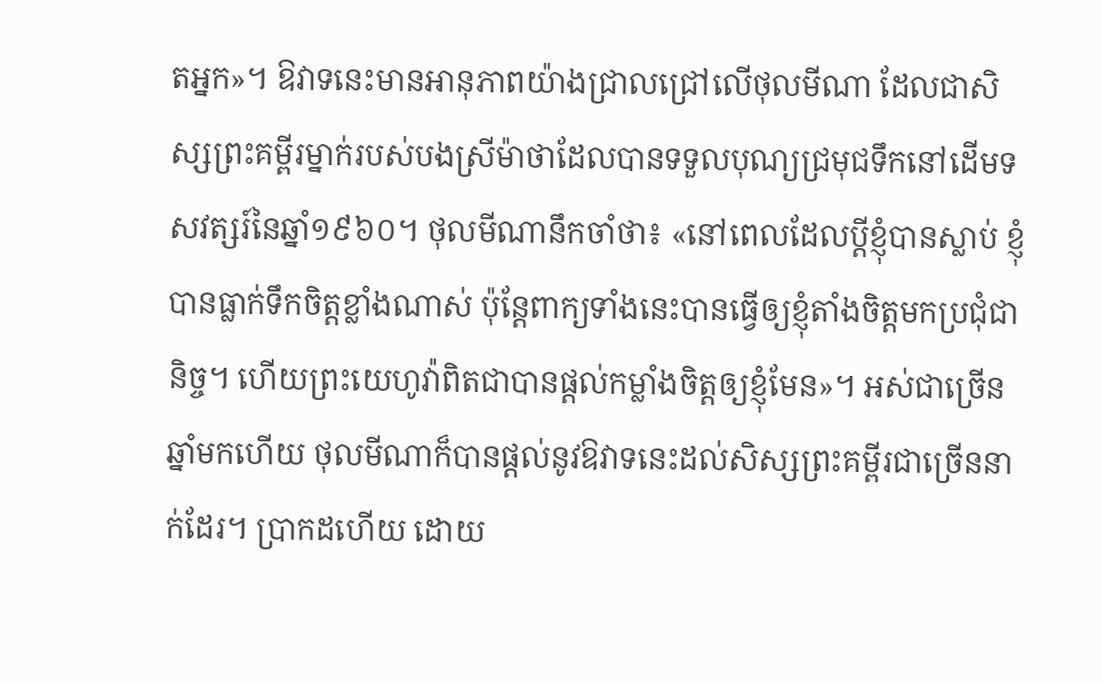តអ្នក»។ ឱវាទនេះមានអានុភាពយ៉ាងជ្រាលជ្រៅលើថុលមីណា ដែលជាសិស្សព្រះគម្ពីរម្នាក់របស់បងស្រីម៉ាថាដែលបានទទួលបុណ្យជ្រមុជទឹកនៅដើមទសវត្សរ៍នៃឆ្នាំ១៩៦០។ ថុលមីណានឹកចាំថា៖ «នៅពេលដែលប្ដីខ្ញុំបានស្លាប់ ខ្ញុំបានធ្លាក់ទឹកចិត្តខ្លាំងណាស់ ប៉ុន្តែពាក្យទាំងនេះបានធ្វើឲ្យខ្ញុំតាំងចិត្តមកប្រជុំជានិច្ច។ ហើយព្រះយេហូវ៉ាពិតជាបានផ្ដល់កម្លាំងចិត្តឲ្យខ្ញុំមែន»។ អស់ជាច្រើនឆ្នាំមកហើយ ថុលមីណាក៏បានផ្ដល់នូវឱវាទនេះដល់សិស្សព្រះគម្ពីរជាច្រើននាក់ដែរ។ ប្រាកដហើយ ដោយ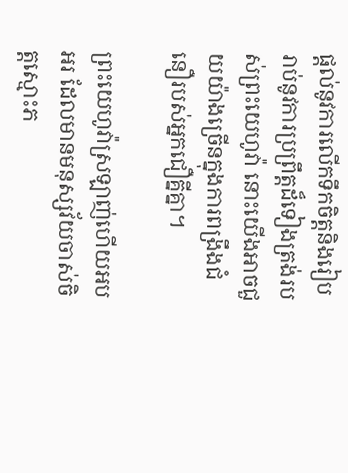ផ្ដល់នូវការលើកទឹកចិត្តនិងរៀបរាប់នូវការប្រព្រឹត្តដ៏ទៀងត្រង់របស់ព្រះយេហូវ៉ា នោះយើងអាចជួយយ៉ាងច្រើនក្នុងការពង្រឹងជំនឿរបស់អ្នកជឿគ្នីគ្នា។

ព្រះយេហូវ៉ាស្រឡាញ់ហើយអបអរ ដែលមានមនុស្សវ័យចាស់ចិត្តស្មោះភ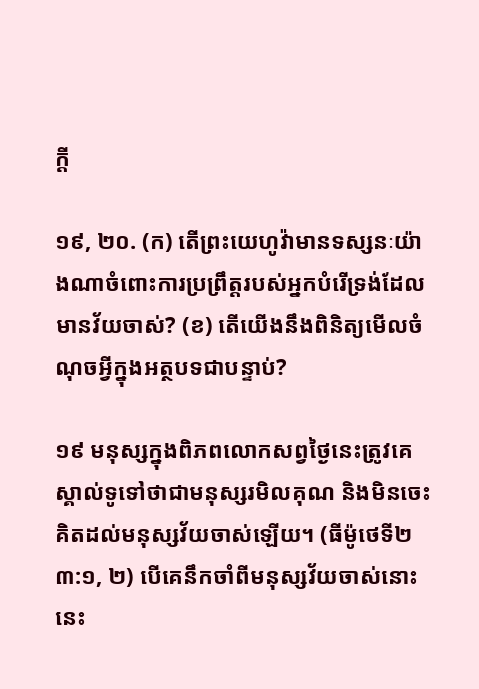ក្ដី

១៩, ២០. (ក) តើព្រះយេហូវ៉ាមានទស្សនៈយ៉ាងណាចំពោះការប្រព្រឹត្តរបស់អ្នកបំរើទ្រង់ដែលមានវ័យចាស់? (ខ) តើយើងនឹងពិនិត្យមើលចំណុចអ្វីក្នុងអត្ថបទជាបន្ទាប់?

១៩ មនុស្សក្នុងពិភពលោកសព្វថ្ងៃនេះត្រូវគេស្គាល់ទូទៅថាជាមនុស្សរមិលគុណ និងមិនចេះគិតដល់មនុស្សវ័យចាស់ឡើយ។ (ធីម៉ូថេទី២ ៣:១, ២) បើគេនឹកចាំពីមនុស្សវ័យចាស់នោះ នេះ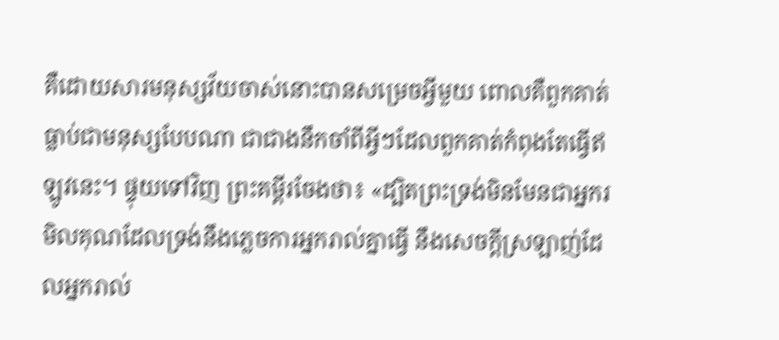គឺដោយសារមនុស្សវ័យចាស់នោះបានសម្រេចអ្វីមួយ ពោលគឺពួកគាត់ធ្លាប់ជាមនុស្សបែបណា ជាជាងនឹកចាំពីអ្វីៗដែលពួកគាត់កំពុងតែធ្វើឥឡូវនេះ។ ផ្ទុយទៅវិញ ព្រះគម្ពីរចែងថា៖ «ដ្បិតព្រះទ្រង់មិនមែនជាអ្នករមិលគុណដែលទ្រង់នឹងភ្លេចការអ្នករាល់គ្នាធ្វើ នឹងសេចក្ដីស្រឡាញ់ដែលអ្នករាល់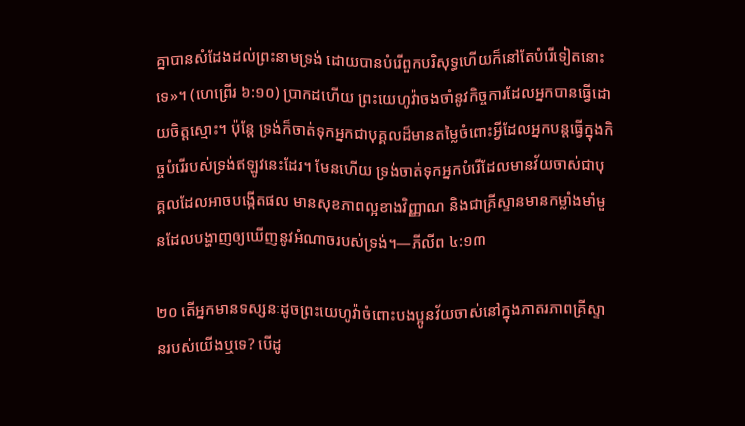គ្នាបានសំដែងដល់ព្រះនាមទ្រង់ ដោយបានបំរើពួកបរិសុទ្ធហើយក៏នៅតែបំរើទៀតនោះទេ»។ (ហេព្រើរ ៦:១០) ប្រាកដហើយ ព្រះយេហូវ៉ាចងចាំនូវកិច្ចការដែលអ្នកបានធ្វើដោយចិត្តស្មោះ។ ប៉ុន្តែ ទ្រង់ក៏ចាត់ទុកអ្នកជាបុគ្គលដ៏មានតម្លៃចំពោះអ្វីដែលអ្នកបន្តធ្វើក្នុងកិច្ចបំរើរបស់ទ្រង់ឥឡូវនេះដែរ។ មែនហើយ ទ្រង់ចាត់ទុកអ្នកបំរើដែលមានវ័យចាស់ជាបុគ្គលដែលអាចបង្កើតផល មានសុខភាពល្អខាងវិញ្ញាណ និងជាគ្រីស្ទានមានកម្លាំងមាំមួនដែលបង្ហាញឲ្យឃើញនូវអំណាចរបស់ទ្រង់។—ភីលីព ៤:១៣

២០ តើអ្នកមានទស្សនៈដូចព្រះយេហូវ៉ាចំពោះបងប្អូនវ័យចាស់នៅក្នុងភាតរភាពគ្រីស្ទានរបស់យើងឬទេ? បើដូ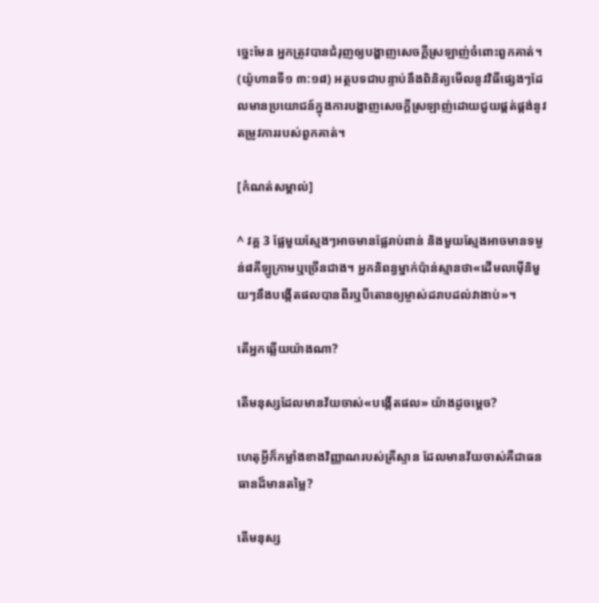ច្នេះមែន អ្នកត្រូវបានជំរុញឲ្យបង្ហាញសេចក្ដីស្រឡាញ់ចំពោះពួកគាត់។ (យ៉ូហានទី១ ៣:១៨) អត្ថបទជាបន្ទាប់នឹងពិនិត្យមើលនូវវិធីផ្សេងៗដែលមានប្រយោជន៍ក្នុងការបង្ហាញសេចក្ដីស្រឡាញ់ដោយជួយផ្គត់ផ្គង់នូវតម្រូវការរបស់ពួកគាត់។

[កំណត់សម្គាល់]

^ វគ្គ 3 ផ្លែមួយស្មែងៗអាចមានផ្លែរាប់ពាន់ និងមួយស្មែងអាចមានទម្ងន់៨គីឡូក្រាមឬច្រើនជាង។ អ្នកនិពន្ធម្នាក់ប៉ាន់ស្មានថា«ដើមលម៉ើនិមួយៗនឹងបង្កើតផលបានពីរឬបីតោនឲ្យម្ចាស់ដរាបដល់វាងាប់»។

តើអ្នកឆ្លើយយ៉ាងណា?

តើមនុស្សដែលមានវ័យចាស់«បង្កើតផល» យ៉ាងដូចម្ដេច?

ហេតុអ្វីក៏កម្លាំងខាងវិញ្ញាណរបស់គ្រីស្ទាន ដែលមានវ័យចាស់គឺជាធនធានដ៏មានតម្លៃ?

តើមនុស្ស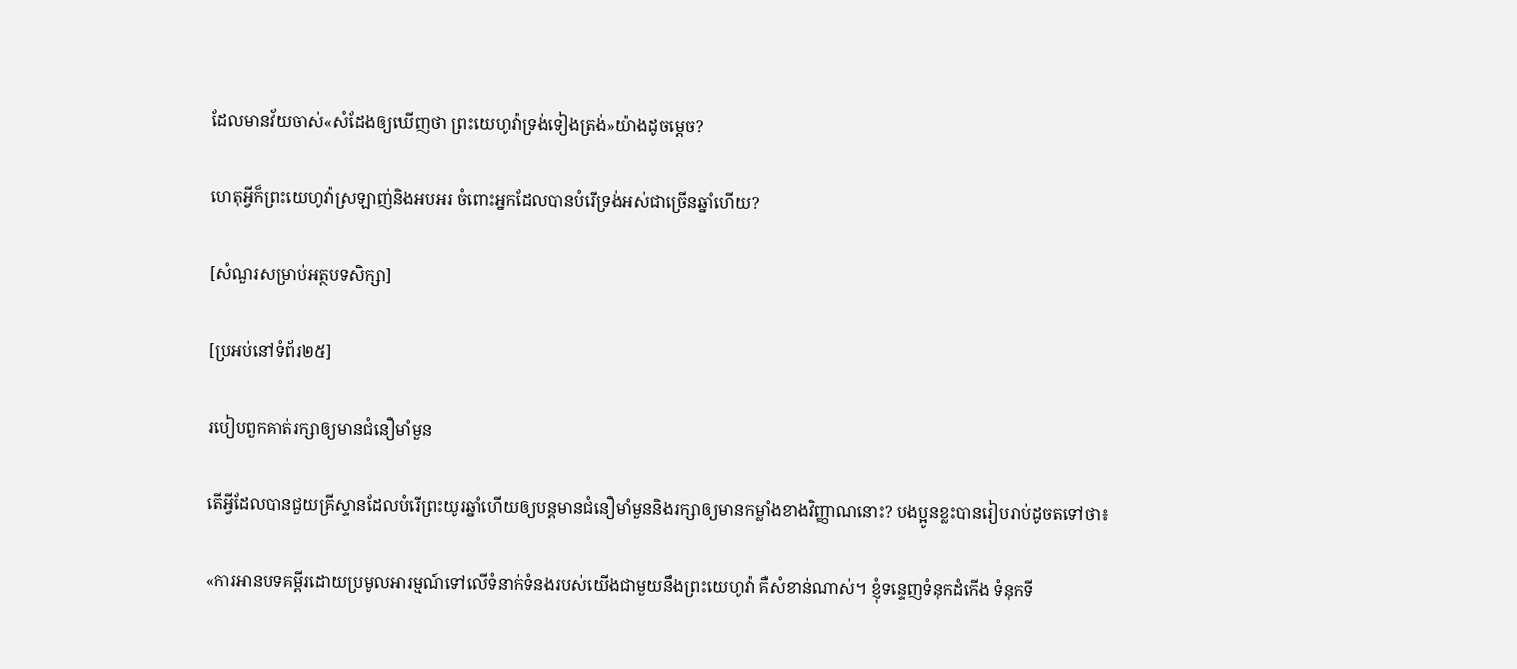ដែលមានវ័យចាស់«សំដែងឲ្យឃើញថា ព្រះយេហូវ៉ាទ្រង់ទៀងត្រង់»យ៉ាងដូចម្ដេច?

ហេតុអ្វីក៏ព្រះយេហូវ៉ាស្រឡាញ់និងអបអរ ចំពោះអ្នកដែលបានបំរើទ្រង់អស់ជាច្រើនឆ្នាំហើយ?

[សំណួរសម្រាប់អត្ថបទសិក្សា]

[ប្រអប់នៅទំព័រ២៥]

របៀបពួកគាត់រក្សាឲ្យមានជំនឿមាំមួន

តើអ្វីដែលបានជួយគ្រីស្ទានដែលបំរើព្រះយូរឆ្នាំហើយឲ្យបន្តមានជំនឿមាំមួននិងរក្សាឲ្យមានកម្លាំងខាងវិញ្ញាណនោះ? បងប្អូនខ្លះបានរៀបរាប់ដូចតទៅថា៖

«ការអានបទគម្ពីរដោយប្រមូលអារម្មណ៍ទៅលើទំនាក់ទំនងរបស់យើងជាមួយនឹងព្រះយេហូវ៉ា គឺសំខាន់ណាស់។ ខ្ញុំទន្ទេញទំនុកដំកើង ទំនុកទី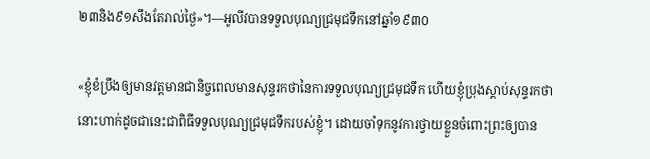២៣និង៩១សឹងតែរាល់ថ្ងៃ»។—អូលីវបានទទួលបុណ្យជ្រមុជទឹកនៅឆ្នាំ១៩៣០

«ខ្ញុំខំប្រឹងឲ្យមានវត្តមានជានិច្ចពេលមានសុន្ទរកថានៃការទទួលបុណ្យជ្រមុជទឹក ហើយខ្ញុំប្រុងស្ដាប់សុន្ទរកថានោះហាក់ដូចជានេះជាពិធីទទួលបុណ្យជ្រមុជទឹករបស់ខ្ញុំ។ ដោយចាំទុកនូវការថ្វាយខ្លួនចំពោះព្រះឲ្យបាន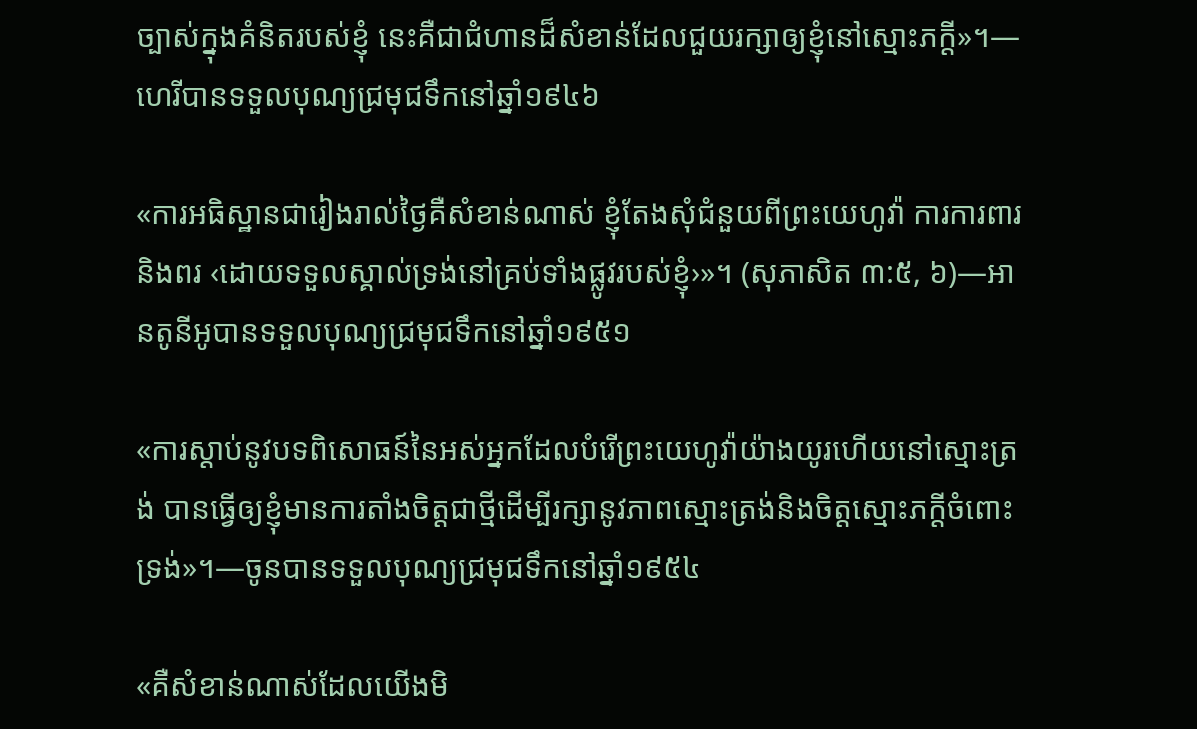ច្បាស់ក្នុងគំនិតរបស់ខ្ញុំ នេះគឺជាជំហានដ៏សំខាន់ដែលជួយរក្សាឲ្យខ្ញុំនៅស្មោះភក្ដី»។—ហេរីបានទទួលបុណ្យជ្រមុជទឹកនៅឆ្នាំ១៩៤៦

«ការអធិស្ឋានជារៀងរាល់ថ្ងៃគឺសំខាន់ណាស់ ខ្ញុំតែងសុំជំនួយពីព្រះយេហូវ៉ា ការការពារនិងពរ ‹ដោយទទួលស្គាល់ទ្រង់នៅគ្រប់ទាំងផ្លូវរបស់ខ្ញុំ›»។ (សុភាសិត ៣:៥, ៦)—អានតូនីអូបានទទួលបុណ្យជ្រមុជទឹកនៅឆ្នាំ១៩៥១

«ការស្ដាប់នូវបទពិសោធន៍នៃអស់អ្នកដែលបំរើព្រះយេហូវ៉ាយ៉ាងយូរហើយនៅស្មោះត្រង់ បានធ្វើឲ្យខ្ញុំមានការតាំងចិត្តជាថ្មីដើម្បីរក្សានូវភាពស្មោះត្រង់និងចិត្តស្មោះភក្ដីចំពោះទ្រង់»។—ចូនបានទទួលបុណ្យជ្រមុជទឹកនៅឆ្នាំ១៩៥៤

«គឺសំខាន់ណាស់ដែលយើងមិ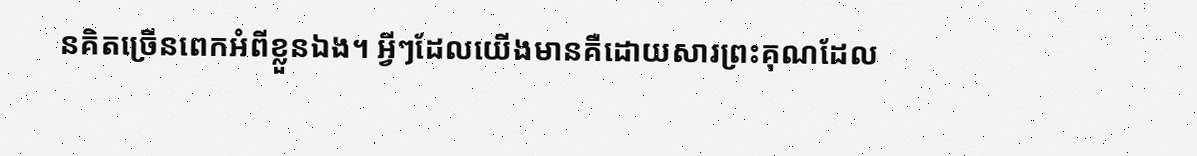នគិតច្រើនពេកអំពីខ្លួនឯង។ អ្វីៗដែលយើងមានគឺដោយសារព្រះគុណដែល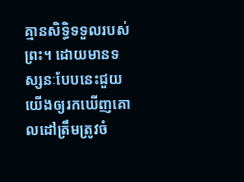គ្មានសិទ្ធិទទួលរបស់ព្រះ។ ដោយមានទស្សនៈបែបនេះជួយយើងឲ្យរកឃើញគោលដៅត្រឹមត្រូវចំ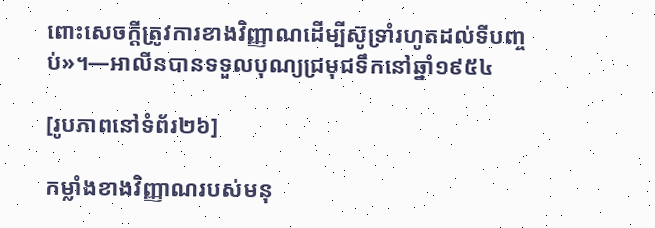ពោះសេចក្ដីត្រូវការខាងវិញ្ញាណដើម្បីស៊ូទ្រាំរហូតដល់ទីបញ្ចប់»។—អាលីនបានទទួលបុណ្យជ្រមុជទឹកនៅឆ្នាំ១៩៥៤

[រូបភាពនៅទំព័រ២៦]

កម្លាំងខាងវិញ្ញាណរបស់មនុ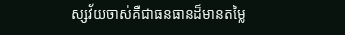ស្សវ័យចាស់គឺជាធនធានដ៏មានតម្លៃ